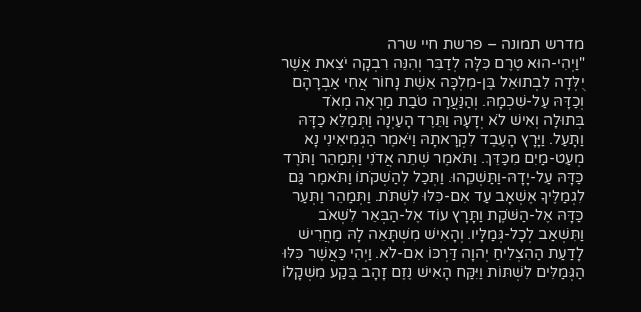מדרש תמונה – פרשת חיי שרה
"וַיְהִי-הוּא טֶרֶם כִּלָּה לְדַבֵּר וְהִנֵּה רִבְקָה יֹצֵאת אֲשֶׁר יֻלְּדָה לִבְתוּאֵל בֶּן-מִלְכָּה אֵשֶׁת נָחוֹר אֲחִי אַבְרָהָם וְכַדָּהּ עַל-שִׁכְמָהּ. וְהַנַּעֲרָה טֹבַת מַרְאֶה מְאֹד בְּתוּלָה וְאִישׁ לֹא יְדָעָהּ וַתֵּרֶד הָעַיְנָה וַתְּמַלֵּא כַדָּהּ וַתָּעַל. וַיָּרָץ הָעֶבֶד לִקְרָאתָהּ וַיֹּאמֶר הַגְמִיאִינִי נָא מְעַט-מַיִם מִכַּדֵּךְ. וַתֹּאמֶר שְׁתֵה אֲדֹנִי וַתְּמַהֵר וַתֹּרֶד כַּדָּהּ עַל-יָדָהּ-וַתַּשְׁקֵהוּ. וַתְּכַל לְהַשְׁקֹתוֹ וַתֹּאמֶר גַּם לִגְמַלֶּיךָ אֶשְׁאָב עַד אִם-כִּלּוּ לִשְׁתֹּת. וַתְּמַהֵר וַתְּעַר כַּדָּהּ אֶל-הַשֹּׁקֶת וַתָּרָץ עוֹד אֶל-הַבְּאֵר לִשְׁאֹב וַתִּשְׁאַב לְכָל-גְּמַלָּיו. וְהָאִישׁ מִשְׁתָּאֵה לָהּ מַחֲרִישׁ לָדַעַת הַהִצְלִיחַ יְהוָה דַּרְכּוֹ אִם-לֹא. וַיְהִי כַּאֲשֶׁר כִּלּוּ הַגְּמַלִּים לִשְׁתּוֹת וַיִּקַּח הָאִישׁ נֶזֶם זָהָב בֶּקַע מִשְׁקָלוֹ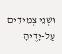וּשְׁנֵי צְמִידִים עַל-יָדֶיהָ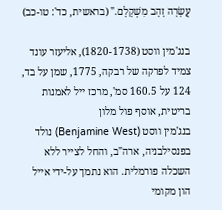עֲשָׂרָה זָהָב מִשְׁקָלָם." (בראשית, כד': טו-כב)

בנג'מין ווסט (1820-1738), אליעזר עונד צמיד לפרקה של רבקה, 1775, שמן על בד, 124 על 160.5 סמ', מרכז ייל לאמנות בריטית, אוסף פול מלון
בנג'מין ווסט (Benjamine West) נולד בפנסילבניה, ארה"ב, והחל לצייר ללא השכלה פורמלית. הוא נתמך על-ידי אייל הון מקומי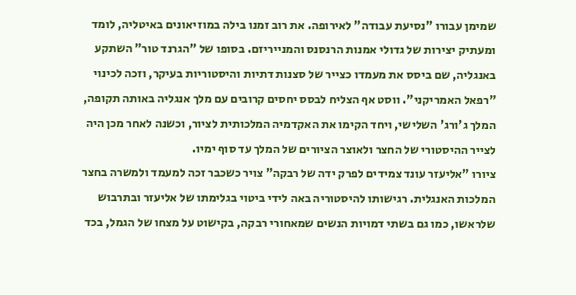שמימן עבורו "נסיעת עבודה" לאירופה. את רוב זמנו בילה במוזיאונים באיטליה, לומד ומעתיק יצירות של גדולי אמנות הרנסנס והמנייריזם. בסופו של "הגרנד טור" השתקע באנגליה, שם ביסס את מעמדו כצייר של סצנות דתיות והיסטוריות בעיקר, וזכה לכינוי "רפאל האמריקני". ווסט אף הצליח לבסס יחסים קרובים עם מלך אנגליה באותה תקופה, המלך ג'ורג' השלישי, ויחד הקימו את האקדמיה המלכותית לציור, וכשנה לאחר מכן היה לצייר ההיסטורי של החצר ולאוצר הציורים של המלך עד סוף ימיו.
ציורו "אליעזר עונד צמידים לפרק ידה של רבקה" צויר כשכבר זכה למעמד ולמשרה בחצר המלכות האנגלית. רגישותו להיסטוריה באה לידי ביטוי בגלימתו של אליעזר ובתרבוש שלראשו, כמו גם בשתי דמויות הנשים שמאחורי רבקה, בקישוט על מצחו של הגמל, בכד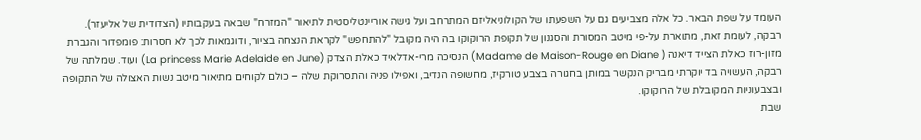העומד על שפת הבאר. כל אלה מצביעים גם על השפעתו של הקולוניאליזם המתרחב ועל גישה אוריינטליסטית לתיאור "המזרח" שבאה בעקבותיו (הצדודית של אליעזר).
רבקה, לעומת זאת, מתוארת על-פי מיטב המסורת והסגנון של תקופת הרוקוקו בה היה מקובל "להתחפש" לקראת הנצחה בציור, ודוגמאות לכך לא חסרות: פומפדור והגברת מזון-רוז כאלת הצייד דיאנה ( Madame de Maison-Rouge en Diane) הנסיכה מרי-אדלאיד כאלת הצדק (La princess Marie Adelaide en June) ועוד. שמלתה של רבקה, העשויה בד יוקרתי מבריק הנקשר במותן בחגורה בצבע טורקיז, מחשופה הנדיב, ואפילו פניה והתסרוקת שלה – כולם לקוחים מתיאור מיטב נשות האצולה של התקופה ובצבעוניות המקובלת של הרוקוקו.
שבת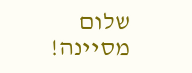שלום מסיינה!